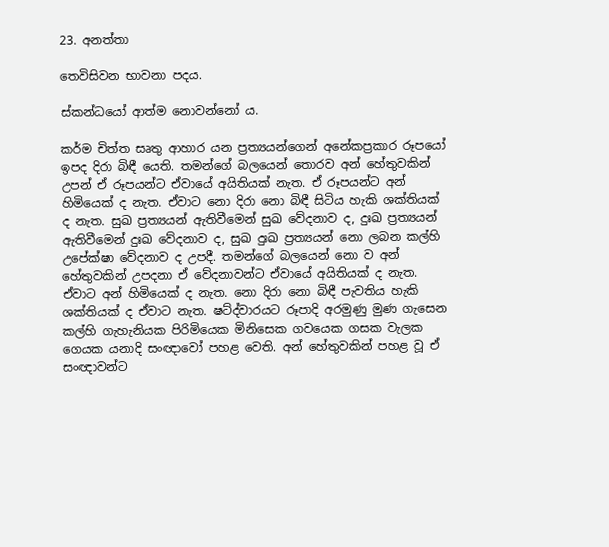23. අනත්තා

තෙවිසිවන භාවනා පදය.

ස්කන්ධයෝ ආත්ම නොවන්නෝ ය.

කර්ම චිත්ත සෘතු ආහාර යන ප්‍ර‍ත්‍යයන්ගෙන් අනේකප්‍ර‍කාර රූපයෝ ඉපද දිරා බිඳී යෙති. තමන්ගේ බලයෙන් තොරව අන් හේතුවකින් උපන් ඒ රූපයන්ට ඒවායේ අයිතියක් නැත. ඒ රූපයන්ට අන් හිමියෙක් ද නැත. ඒවාට නො දිරා නො බිඳී සිටිය හැකි ශක්තියක් ද නැත. සුඛ ප්‍ර‍ත්‍යයන් ඇතිවීමෙන් සුඛ වේදනාව ද, දුඃඛ ප්‍ර‍ත්‍යයන් ඇතිවීමෙන් දුඃඛ වේදනාව ද, සුඛ දුඃඛ ප්‍ර‍ත්‍යයන් නො ලබන කල්හි උපේක්ෂා වේදනාව ද උපදී. තමන්ගේ බලයෙන් නො ව අන් හේතුවකින් උපදනා ඒ වේදනාවන්ට ඒවායේ අයිතියක් ද නැත. ඒවාට අන් හිමියෙක් ද නැත. නො දිරා නො බිඳී පැවතිය හැකි ශක්තියක් ද ඒවාට නැත. ෂට්ද්වාරයට රූපාදි අරමුණු මුණ ගැසෙන කල්හි ගැහැනියක පිරිමියෙක මිනිසෙක ගවයෙක ගසක වැලක ගෙයක යනාදි සංඥාවෝ පහළ වෙති. අන් හේතුවකින් පහළ වූ ඒ සංඥාවන්ට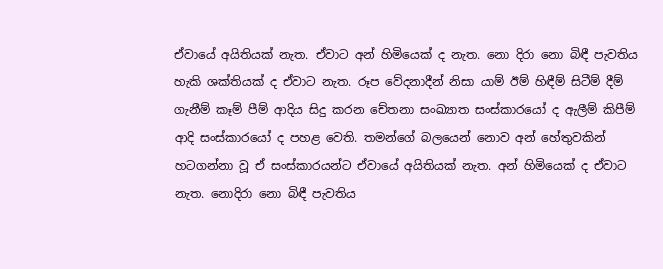ඒවායේ අයිතියක් නැත. ඒවාට අන් හිමියෙක් ද නැත. නො දිරා නො බිඳී පැවතිය හැකි ශක්තියක් ද ඒවාට නැත. රූප වේදනාදීන් නිසා යාම් ඊම් හිඳීම් සිටීම් දීම් ගැනීම් කෑම් පීම් ආදිය සිදු කරන චේතනා සංඛ්‍යාත සංස්කාරයෝ ද ඇලීම් කිපීම් ආදි සංස්කාරයෝ ද පහළ වෙති. තමන්ගේ බලයෙන් නොව අන් හේතුවකින් හටගන්නා වූ ඒ සංස්කාරයන්ට ඒවායේ අයිතියක් නැත. අන් හිමියෙක් ද ඒවාට නැත. නොදිරා නො බිඳී පැවතිය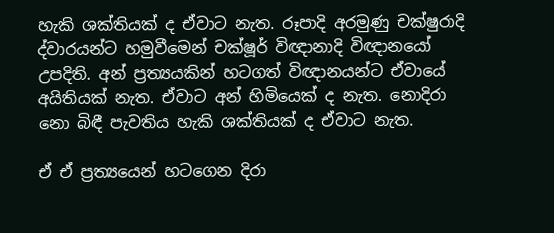හැකි ශක්තියක් ද ඒවාට නැත. රූපාදි අරමුණු චක්ෂුරාදි ද්වාරයන්ට හමුවීමෙන් චක්ෂූර් විඥානාදි විඥානයෝ උපදිති. අන් ප්‍ර‍ත්‍යයකින් හටගත් විඥානයන්ට ඒවායේ අයිතියක් නැත. ඒවාට අන් හිමියෙක් ද නැත. නොදිරා නො බිඳී පැවතිය හැකි ශක්තියක් ද ඒවාට නැත.

ඒ ඒ ප්‍ර‍ත්‍යයෙන් හටගෙන දිරා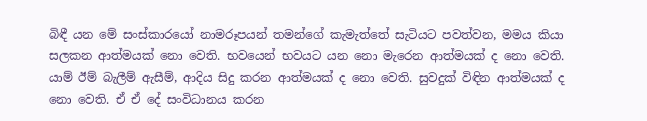බිඳී යන මේ සංස්කාරයෝ නාමරූපයන් තමන්ගේ කැමැත්තේ සැටියට පවත්වන, මමය කියා සලකන ආත්මයක් නො වෙති. භවයෙන් භවයට යන නො මැරෙන ආත්මයක් ද නො වෙති. යාම් ඊම් බැලීම් ඇසීම්, ආදිය සිදු කරන ආත්මයක් ද නො වෙති. සුවදුක් විඳින ආත්මයක් ද නො වෙති. ඒ ඒ දේ සංවිධානය කරන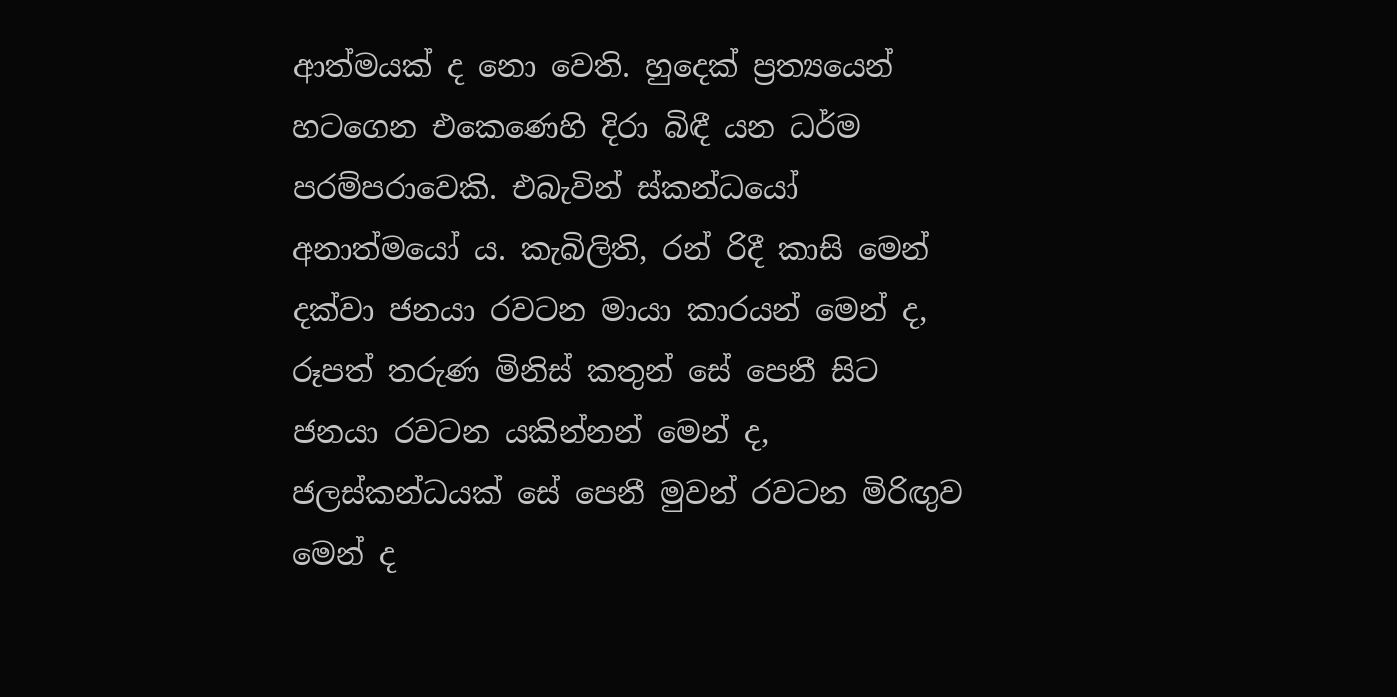ආත්මයක් ද නො වෙති. හුදෙක් ප්‍ර‍ත්‍යයෙන් හටගෙන එකෙණෙහි දිරා බිඳී යන ධර්ම පරම්පරාවෙකි. එබැවින් ස්කන්ධයෝ අනාත්මයෝ ය. කැබිලිති, රන් රිදී කාසි මෙන් දක්වා ජනයා රවටන මායා කාරයන් මෙන් ද, රූපත් තරුණ මිනිස් කතුන් සේ පෙනී සිට ජනයා රවටන යකින්නන් මෙන් ද, ජලස්කන්ධයක් සේ පෙනී මුවන් රවටන මිරිඟුව මෙන් ද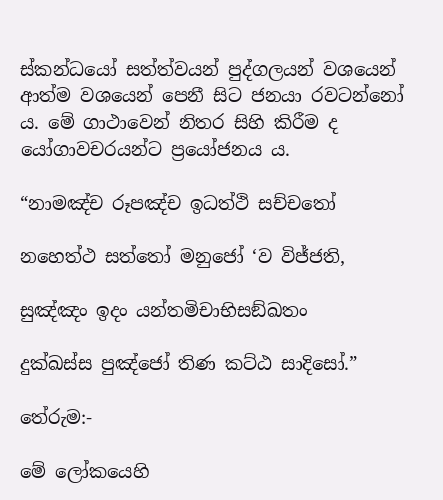ස්කන්ධයෝ සත්ත්වයන් පුද්ගලයන් වශයෙන් ආත්ම වශයෙන් පෙනී සිට ජනයා රවටන්නෝ ය. මේ ගාථාවෙන් නිතර සිහි කිරීම ද යෝගාවචරයන්ට ප්‍රයෝජනය ය.

“නාමඤ්ච රූපඤ්ච ඉධත්ථි සච්චතෝ

නහෙත්ථ සත්තෝ මනුජෝ ‘ව විජ්ජති,

සුඤ්ඤං ඉදං යන්තමිචාභිසඞ්ඛතං

දුක්ඛස්ස පුඤ්ජෝ තිණ කට්ඨ සාදිසෝ.”

තේරුම:-

මේ ලෝකයෙහි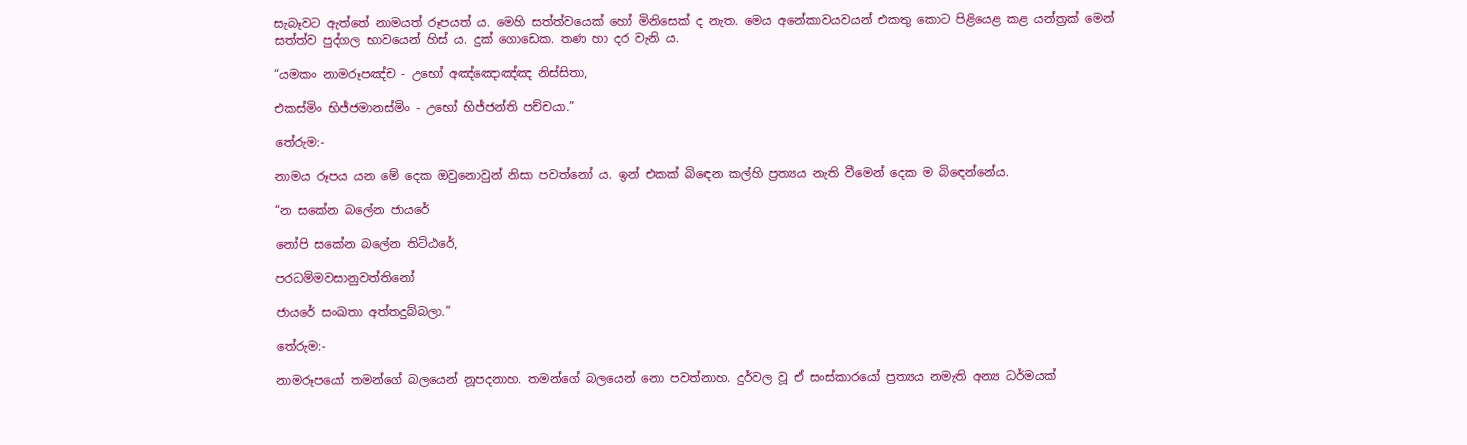සැබෑවට ඇත්තේ නාමයත් රූපයත් ය. මෙහි සත්ත්වයෙක් හෝ මිනිසෙක් ද නැත. මෙය අනේකාවයවයන් එකතු කොට පිළියෙළ කළ යන්ත්‍ර‍ක් මෙන් සත්ත්ව පුද්ගල භාවයෙන් හිස් ය. දුක් ගොඩෙක. තණ හා දර වැනි ය.

“යමකං නාමරූපඤ්ච - උභෝ අඤ්ඤොඤ්ඤ නිස්සිතා,

එකස්මිං භිජ්ජමානස්මිං - උභෝ භිජ්ජන්ති පච්චයා.”

තේරුම:-

නාමය රූපය යන මේ දෙක ඔවුනොවුන් නිසා පවත්නෝ ය. ඉන් එකක් බිඳෙන කල්හි ප්‍ර‍ත්‍යය නැති වීමෙන් දෙක ම බිඳෙන්නේය.

“න සකේන බලේන ජායරේ

නෝපි සකේන බලේන තිට්ඨරේ,

පරධම්මවසානුවත්තිනෝ

ජායරේ සංඛතා අත්තදුබ්බලා.”

තේරුම:-

නාමරූපයෝ තමන්ගේ බලයෙන් නූපදනාහ. තමන්ගේ බලයෙන් නො පවත්නාහ. දුර්වල වූ ඒ සංස්කාරයෝ ප්‍ර‍ත්‍යය නමැති අන්‍ය ධර්මයක්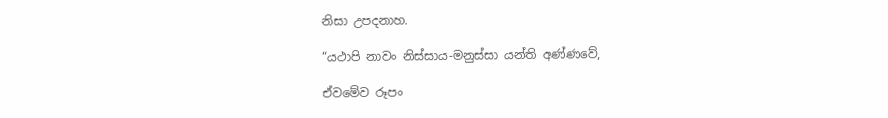නිසා උපදනාහ.

“යථාපි නාවං නිස්සාය-මනුස්සා යන්ති අණ්ණවේ,

ඒවමේව රූපං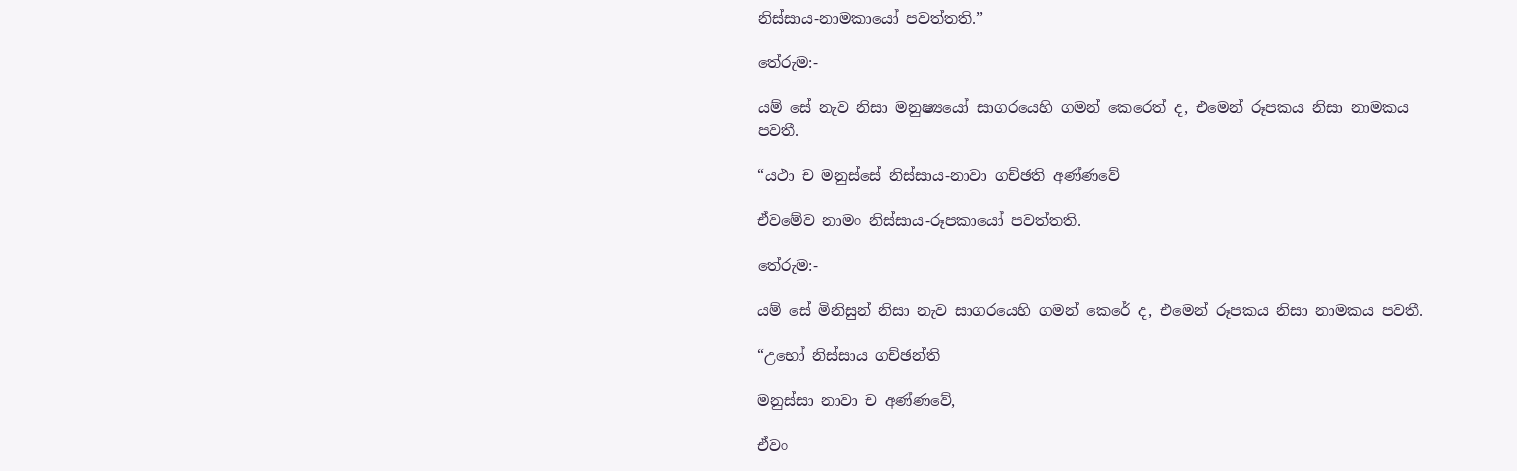නිස්සාය-නාමකායෝ පවත්තති.”

තේරුම:-

යම් සේ නැව නිසා මනුෂ්‍යයෝ සාගරයෙහි ගමන් කෙරෙත් ද, එමෙන් රූපකය නිසා නාමකය පවතී.

“යථා ච මනුස්සේ නිස්සාය-නාවා ගච්ඡති අණ්ණවේ

ඒවමේව නාමං නිස්සාය-රූපකායෝ පවත්තති.

තේරුම:-

යම් සේ මිනිසුන් නිසා නැව සාගරයෙහි ගමන් කෙරේ ද, එමෙන් රූපකය නිසා නාමකය පවතී.

“උභෝ නිස්සාය ගච්ඡන්ති

මනුස්සා නාවා ච අණ්ණවේ,

ඒවං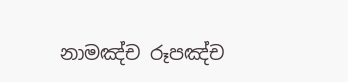නාමඤ්ච රූපඤ්ච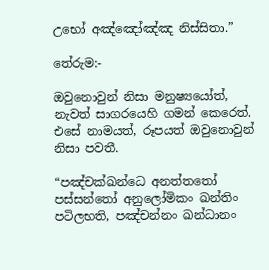උභෝ අඤ්ඤෝඤ්ඤ නිස්සිතා.”

තේරුම:-

ඔවුනොවුන් නිසා මනුෂ්‍යයෝත්, නැවත් සාගරයෙහි ගමන් කෙරෙත්. එසේ නාමයත්, රූපයත් ඔවුනොවුන් නිසා පවතී.

“පඤ්චක්ඛන්ධෙ අනත්තතෝ පස්සන්තෝ අනුලෝමිකං ඛන්තිං පටිලභති, පඤ්චන්නං ඛන්ධානං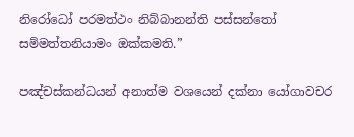නිරෝධෝ පරමත්ථං නිබ්බානන්ති පස්සන්තෝ සම්මත්තනියාමං ඔක්කමති.”

පඤ්චස්කන්ධයන් අනාත්ම වශයෙන් දක්නා යෝගාවචර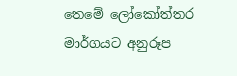තෙමේ ලෝකෝත්තර මාර්ගයට අනුරූප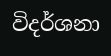විදර්ශනා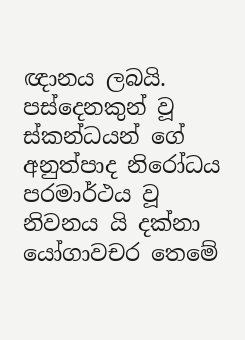ඥානය ලබයි. පස්දෙනකුන් වූ ස්කන්ධයන් ගේ අනුත්පාද නිරෝධය පරමාර්ථය වූ නිවනය යි දක්නා යෝගාවචර තෙමේ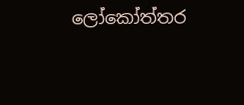ලෝකෝත්තර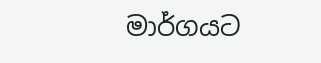මාර්ගයට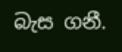බැස ගනී.